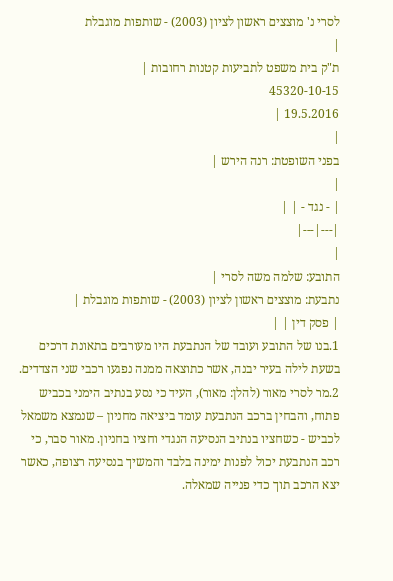לסרי נ' מוצצים ראשון לציון (2003) - שותפות מוגבלת
|
ת"ק בית משפט לתביעות קטנות רחובות |
45320-10-15
19.5.2016 |
|
בפני השופטת: רנה הירש |
|
| - נגד - | |
|---|---|
|
התובע: שלמה משה לסרי |
נתבעת: מוצצים ראשון לציון (2003) - שותפות מוגבלת |
| פסק דין | |
1.בנו של התובע ועובד של הנתבעת היו מעורבים בתאונת דרכים בשעת לילה בעיר יבנה, אשר כתוצאה ממנה נפגעו רכבי שני הצדדים.
2.מר לסרי מאור (להלן: מאור), העיד כי נסע בנתיב הימני בכביש פתוח, והבחין ברכב הנתבעת עומד ביציאה מחניון – שנמצא משמאל לכביש - כשחציו בנתיב הנסיעה הנגדי וחציו בחניון. מאור סבר, כי רכב הנתבעת יכול לפנות ימינה בלבד והמשיך בנסיעה רצופה, כאשר יצא הרכב תוך כדי פנייה שמאלה.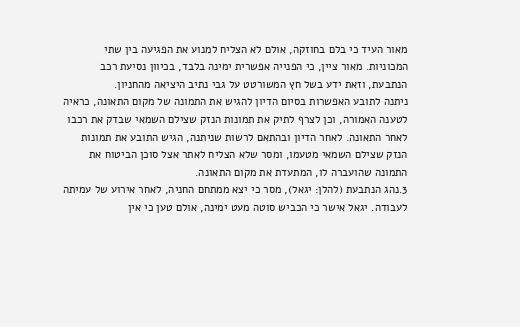מאור העיד כי בלם בחוזקה, אולם לא הצליח למנוע את הפגיעה בין שתי המכוניות. מאור ציין, כי הפנייה אפשרית ימינה בלבד, בכיוון נסיעת רכב הנתבעת, וזאת ידע בשל חץ המשורטט על גבי נתיב היציאה מהחניון.
ניתנה לתובע האפשרות בסיום הדיון להגיש את התמונה של מקום התאונה, כראיה לטענה האמורה, וכן לצרף לתיק את תמונות הנזק שצילם השמאי שבדק את רכבו לאחר התאונה. לאחר הדיון ובהתאם לרשות שניתנה, הגיש התובע את תמונות הנזק שצילם השמאי מטעמו, ומסר שלא הצליח לאתר אצל סוכן הביטוח את התמונה שהועברה לו, המתעדת את מקום התאונה.
3.נהג הנתבעת (להלן: יגאל), מסר כי יצא ממתחם החניה, לאחר אירוע של עמיתה לעבודה. יגאל אישר כי הכביש סוטה מעט ימינה, אולם טען כי אין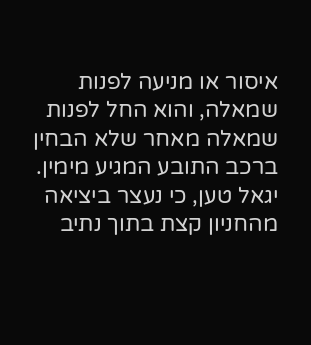איסור או מניעה לפנות שמאלה, והוא החל לפנות שמאלה מאחר שלא הבחין ברכב התובע המגיע מימין.
יגאל טען, כי נעצר ביציאה מהחניון קצת בתוך נתיב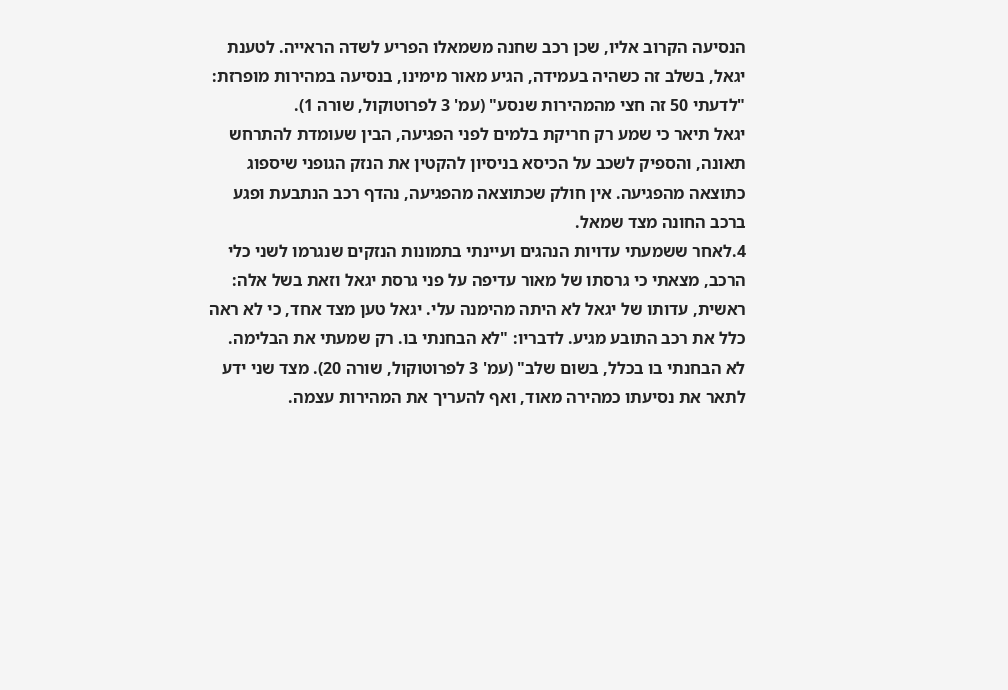הנסיעה הקרוב אליו, שכן רכב שחנה משמאלו הפריע לשדה הראייה. לטענת יגאל, בשלב זה כשהיה בעמידה, הגיע מאור מימינו, בנסיעה במהירות מופרזת: "לדעתי 50 זה חצי מהמהירות שנסע" (עמ' 3 לפרוטוקול, שורה 1).
יגאל תיאר כי שמע רק חריקת בלמים לפני הפגיעה, הבין שעומדת להתרחש תאונה, והספיק לשכב על הכיסא בניסיון להקטין את הנזק הגופני שיספוג כתוצאה מהפגיעה. אין חולק שכתוצאה מהפגיעה, נהדף רכב הנתבעת ופגע ברכב החונה מצד שמאל.
4.לאחר ששמעתי עדויות הנהגים ועיינתי בתמונות הנזקים שנגרמו לשני כלי הרכב, מצאתי כי גרסתו של מאור עדיפה על פני גרסת יגאל וזאת בשל אלה:
ראשית, עדותו של יגאל לא היתה מהימנה עלי. יגאל טען מצד אחד, כי לא ראה כלל את רכב התובע מגיע. לדבריו: "לא הבחנתי בו. רק שמעתי את הבלימה. לא הבחנתי בו בכלל, בשום שלב" (עמ' 3 לפרוטוקול, שורה 20). מצד שני ידע לתאר את נסיעתו כמהירה מאוד, ואף להעריך את המהירות עצמה.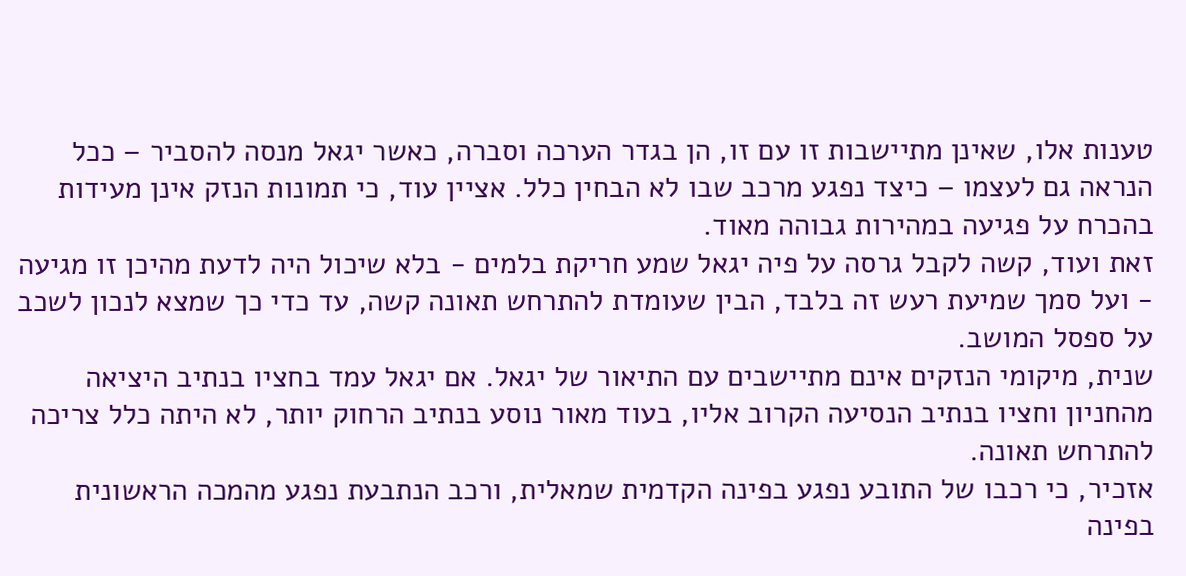טענות אלו, שאינן מתיישבות זו עם זו, הן בגדר הערכה וסברה, כאשר יגאל מנסה להסביר – ככל הנראה גם לעצמו – כיצד נפגע מרכב שבו לא הבחין כלל. אציין עוד, כי תמונות הנזק אינן מעידות בהכרח על פגיעה במהירות גבוהה מאוד.
זאת ועוד, קשה לקבל גרסה על פיה יגאל שמע חריקת בלמים - בלא שיכול היה לדעת מהיכן זו מגיעה - ועל סמך שמיעת רעש זה בלבד, הבין שעומדת להתרחש תאונה קשה, עד כדי כך שמצא לנכון לשכב על ספסל המושב.
שנית, מיקומי הנזקים אינם מתיישבים עם התיאור של יגאל. אם יגאל עמד בחציו בנתיב היציאה מהחניון וחציו בנתיב הנסיעה הקרוב אליו, בעוד מאור נוסע בנתיב הרחוק יותר, לא היתה כלל צריכה להתרחש תאונה.
אזכיר, כי רכבו של התובע נפגע בפינה הקדמית שמאלית, ורכב הנתבעת נפגע מהמכה הראשונית בפינה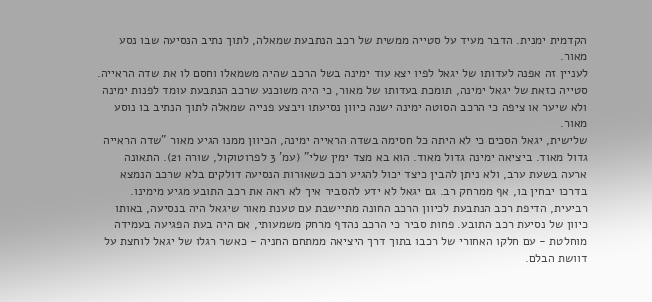הקדמית ימנית. הדבר מעיד על סטייה ממשית של רכב הנתבעת שמאלה, לתוך נתיב הנסיעה שבו נסע מאור.
לעניין זה אפנה לעדותו של יגאל לפיו יצא עוד ימינה בשל הרכב שהיה משמאלו וחסם לו את שדה הראייה. סטייה כזאת של יגאל ימינה, תומכת בעדותו של מאור, כי היה משוכנע שרכב הנתבעת עומד לפנות ימינה ולא שיער או ציפה כי הרכב הסוטה ימינה ישנה כיוון נסיעתו ויבצע פנייה שמאלה לתוך הנתיב בו נוסע מאור.
שלישית, יגאל הסכים כי לא היתה כל חסימה בשדה הראייה ימינה, הכיוון ממנו הגיע מאור "שדה הראייה גדול מאוד. ביציאה ימינה גדול מאוד. הוא בא מצד ימין שלי" (עמ' 3 לפרוטוקול, שורה 21). התאונה ארעה בשעת ערב, ולא ניתן להבין כיצד יכול להגיע רכב כשאורות הנסיעה דולקים בלא שרכב הנמצא בדרכו יבחין בו, אף ממרחק רב. גם יגאל לא ידע להסביר איך לא ראה את רכב התובע מגיע מימינו.
רביעית, הדיפת רכב הנתבעת לכיוון הרכב החונה מתיישבת עם טענת מאור שיגאל היה בנסיעה, באותו כיוון של נסיעת רכב התובע. פחות סביר כי הרכב נהדף מרחק משמעותי, אם היה בעת הפגיעה בעמידה מוחלטת - עם חלקו האחורי של רכבו בתוך דרך היציאה ממתחם החניה - כאשר רגלו של יגאל לוחצת על דוושת הבלם.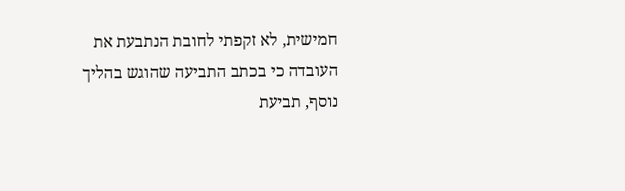חמישית, לא זקפתי לחובת הנתבעת את העובדה כי בכתב התביעה שהוגש בהליך נוסף, תביעת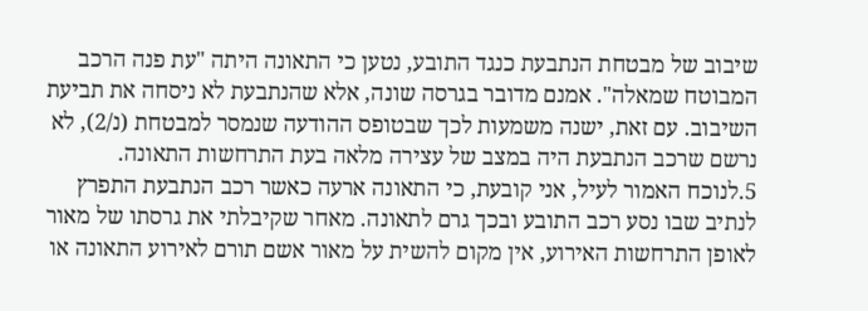שיבוב של מבטחת הנתבעת כנגד התובע, נטען כי התאונה היתה "עת פנה הרכב המבוטח שמאלה". אמנם מדובר בגרסה שונה, אלא שהנתבעת לא ניסחה את תביעת השיבוב. עם זאת, ישנה משמעות לכך שבטופס ההודעה שנמסר למבטחת (נ/2), לא נרשם שרכב הנתבעת היה במצב של עצירה מלאה בעת התרחשות התאונה.
5.לנוכח האמור לעיל, אני קובעת, כי התאונה ארעה כאשר רכב הנתבעת התפרץ לנתיב שבו נסע רכב התובע ובכך גרם לתאונה. מאחר שקיבלתי את גרסתו של מאור לאופן התרחשות האירוע, אין מקום להשית על מאור אשם תורם לאירוע התאונה או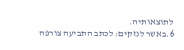לתוצאותיה.
6.באשר לנזקים: לכתב התביעה צורפה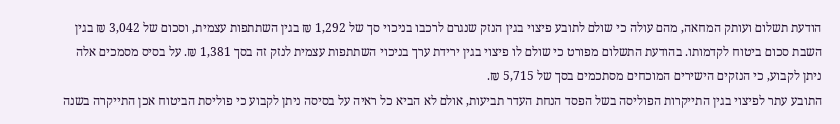הודעת תשלום ועותק המחאה, מהם עולה כי שולם לתובע פיצוי בגין הנזק שנגרם לרכבו בניכוי סך של 1,292 ₪ בגין השתתפות עצמית, וסכום של 3,042 ₪ בגין השבת סכום ביטוח לקדמותו. בהודעת התשלום מפורט כי שולם לו פיצוי בגין ירידת ערך בניכוי השתתפות עצמית לנזק זה בסך 1,381 ₪. על בסיס מסמכים אלה ניתן לקבוע, כי הנזקים הישירים המוכחים מסתכמים בסך של 5,715 ₪.
התובע עתר לפיצוי בגין התייקרות הפוליסה בשל הפסד הנחת העדר תביעות, אולם לא הביא כל ראיה על בסיסה ניתן לקבוע כי פוליסת הביטוח אכן התייקרה בשנה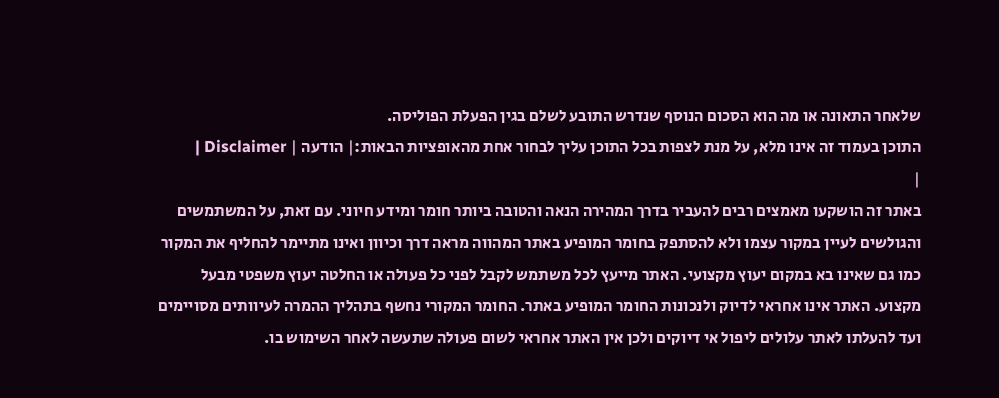שלאחר התאונה או מה הוא הסכום הנוסף שנדרש התובע לשלם בגין הפעלת הפוליסה.
התוכן בעמוד זה אינו מלא, על מנת לצפות בכל התוכן עליך לבחור אחת מהאופציות הבאות:| הודעה | Disclaimer |
|
באתר זה הושקעו מאמצים רבים להעביר בדרך המהירה הנאה והטובה ביותר חומר ומידע חיוני. עם זאת, על המשתמשים והגולשים לעיין במקור עצמו ולא להסתפק בחומר המופיע באתר המהווה מראה דרך וכיוון ואינו מתיימר להחליף את המקור כמו גם שאינו בא במקום יעוץ מקצועי. האתר מייעץ לכל משתמש לקבל לפני כל פעולה או החלטה יעוץ משפטי מבעל מקצוע. האתר אינו אחראי לדיוק ולנכונות החומר המופיע באתר. החומר המקורי נחשף בתהליך ההמרה לעיוותים מסויימים ועד להעלתו לאתר עלולים ליפול אי דיוקים ולכן אין האתר אחראי לשום פעולה שתעשה לאחר השימוש בו.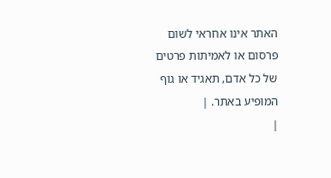האתר אינו אחראי לשום פרסום או לאמיתות פרטים של כל אדם, תאגיד או גוף המופיע באתר. |
|